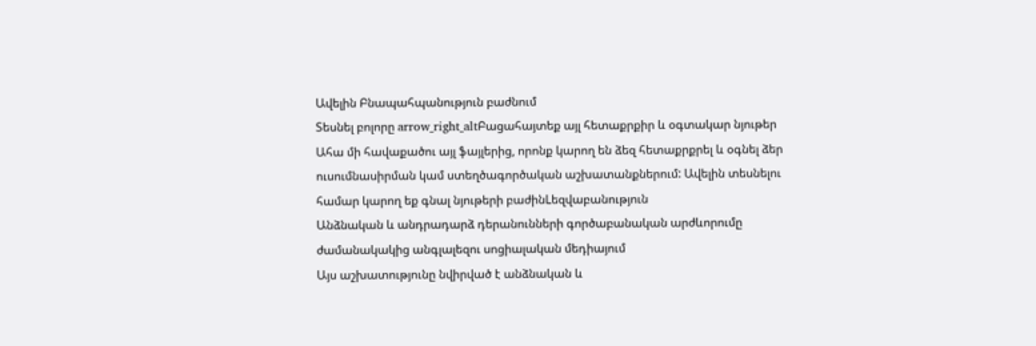Ավելին Բնապահպանություն բաժնում
Տեսնել բոլորը arrow_right_altԲացահայտեք այլ հետաքրքիր և օգտակար նյութեր
Ահա մի հավաքածու այլ ֆայլերից, որոնք կարող են ձեզ հետաքրքրել և օգնել ձեր ուսումնասիրման կամ ստեղծագործական աշխատանքներում: Ավելին տեսնելու համար կարող եք գնալ նյութերի բաժինLեզվաբանություն
Անձնական և անդրադարձ դերանունների գործաբանական արժևորումը ժամանակակից անգլալեզու սոցիալական մեդիայում
Այս աշխատությունը նվիրված է անձնական և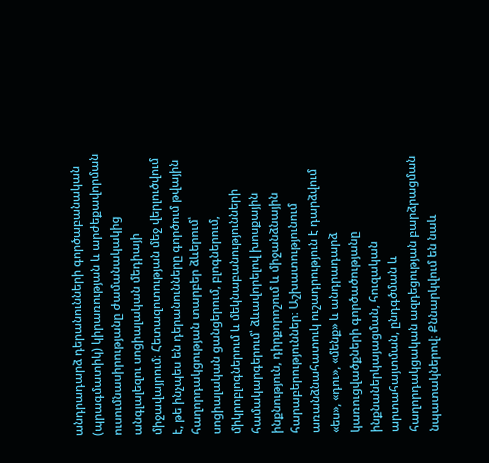անդրադարձ դերանունների գործաբանական (պրագմատիկ) կիրառության և արժեքավորման ուսումնասիրությանը ժամանակակից անգլալեզու սոցիալական մեդիայի միջավայրում։ Հետազոտության մեջ վերլուծվում է, թե ինչպես են դերանունները գործում թվային հաղորդակցության տարբեր ձևերում՝ սոցիալական ցանցերում, բլոգներում, միկրոբլոգներում և մեկնաբանությունների համակարգերում՝ ձևավորելով խոսքային ինքնություն, դիրքորոշում և միջանձնային հարաբերություններ։ Աշխատությունում առանձնահատուկ ուշադրություն է դարձվում «ես», «դու», «մենք» և անդրադարձ կառուցվածքների գործածությանը ինքնաներկայացման, հուզական արտահայտման, ընդգծման և հաղորդակցական ազդեցության բարձրացման նպատակներով։ Քննարկվում են նաև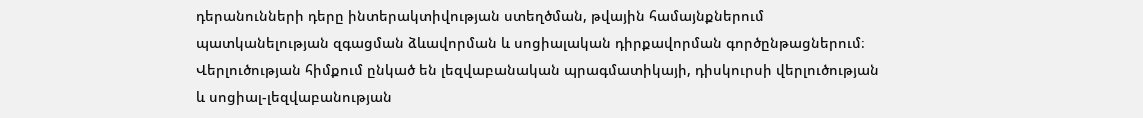դերանունների դերը ինտերակտիվության ստեղծման, թվային համայնքներում պատկանելության զգացման ձևավորման և սոցիալական դիրքավորման գործընթացներում։ Վերլուծության հիմքում ընկած են լեզվաբանական պրագմատիկայի, դիսկուրսի վերլուծության և սոցիալ-լեզվաբանության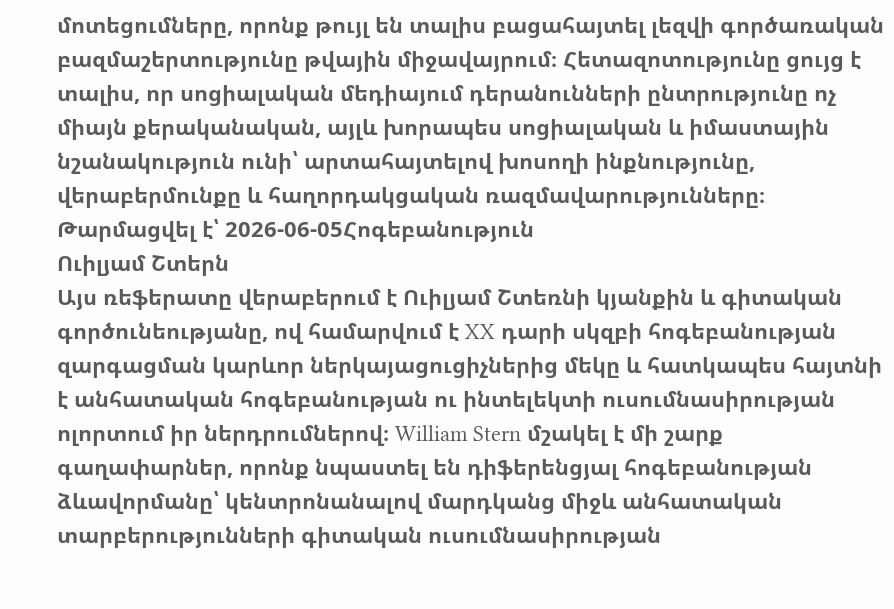մոտեցումները, որոնք թույլ են տալիս բացահայտել լեզվի գործառական բազմաշերտությունը թվային միջավայրում։ Հետազոտությունը ցույց է տալիս, որ սոցիալական մեդիայում դերանունների ընտրությունը ոչ միայն քերականական, այլև խորապես սոցիալական և իմաստային նշանակություն ունի՝ արտահայտելով խոսողի ինքնությունը, վերաբերմունքը և հաղորդակցական ռազմավարությունները։
Թարմացվել է՝ 2026-06-05Հոգեբանություն
Ուիլյամ Շտերն
Այս ռեֆերատը վերաբերում է Ուիլյամ Շտեռնի կյանքին և գիտական գործունեությանը, ով համարվում է XX դարի սկզբի հոգեբանության զարգացման կարևոր ներկայացուցիչներից մեկը և հատկապես հայտնի է անհատական հոգեբանության ու ինտելեկտի ուսումնասիրության ոլորտում իր ներդրումներով։ William Stern մշակել է մի շարք գաղափարներ, որոնք նպաստել են դիֆերենցյալ հոգեբանության ձևավորմանը՝ կենտրոնանալով մարդկանց միջև անհատական տարբերությունների գիտական ուսումնասիրության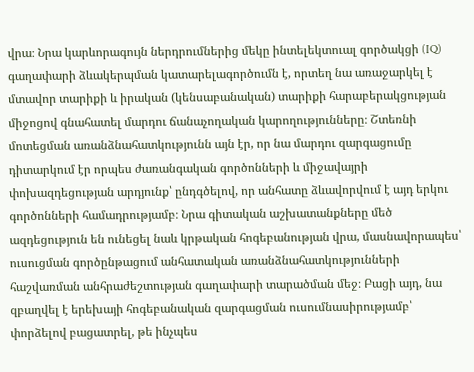վրա։ Նրա կարևորագույն ներդրումներից մեկը ինտելեկտուալ գործակցի (IQ) գաղափարի ձևակերպման կատարելագործումն է, որտեղ նա առաջարկել է մտավոր տարիքի և իրական (կենսաբանական) տարիքի հարաբերակցության միջոցով գնահատել մարդու ճանաչողական կարողությունները։ Շտեռնի մոտեցման առանձնահատկությունն այն էր, որ նա մարդու զարգացումը դիտարկում էր որպես ժառանգական գործոնների և միջավայրի փոխազդեցության արդյունք՝ ընդգծելով, որ անհատը ձևավորվում է այդ երկու գործոնների համադրությամբ։ Նրա գիտական աշխատանքները մեծ ազդեցություն են ունեցել նաև կրթական հոգեբանության վրա, մասնավորապես՝ ուսուցման գործընթացում անհատական առանձնահատկությունների հաշվառման անհրաժեշտության գաղափարի տարածման մեջ։ Բացի այդ, նա զբաղվել է երեխայի հոգեբանական զարգացման ուսումնասիրությամբ՝ փորձելով բացատրել, թե ինչպես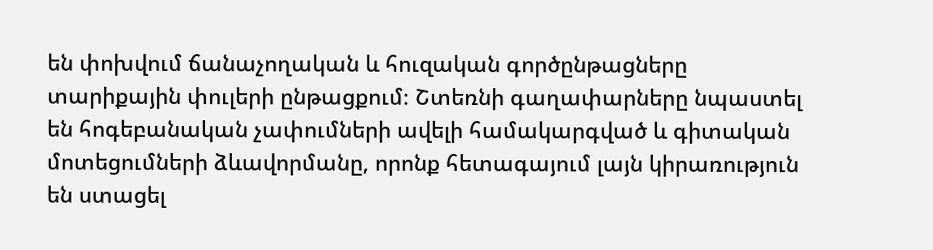են փոխվում ճանաչողական և հուզական գործընթացները տարիքային փուլերի ընթացքում։ Շտեռնի գաղափարները նպաստել են հոգեբանական չափումների ավելի համակարգված և գիտական մոտեցումների ձևավորմանը, որոնք հետագայում լայն կիրառություն են ստացել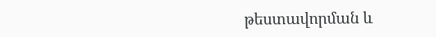թեստավորման և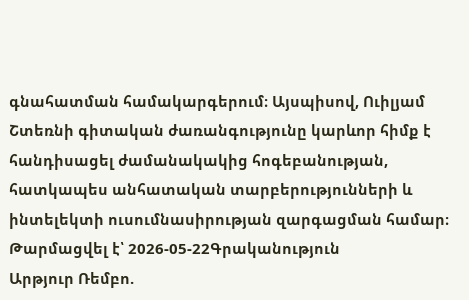գնահատման համակարգերում։ Այսպիսով, Ուիլյամ Շտեռնի գիտական ժառանգությունը կարևոր հիմք է հանդիսացել ժամանակակից հոգեբանության, հատկապես անհատական տարբերությունների և ինտելեկտի ուսումնասիրության զարգացման համար։
Թարմացվել է՝ 2026-05-22Գրականություն
Արթյուր Ռեմբո.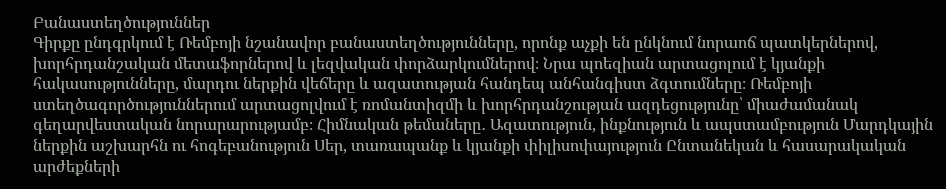Բանաստեղծություններ
Գիրքը ընդգրկում է Ռեմբոյի նշանավոր բանաստեղծությունները, որոնք աչքի են ընկնում նորաոճ պատկերներով, խորհրդանշական մետաֆորներով և լեզվական փորձարկումներով։ Նրա պոեզիան արտացոլում է կյանքի հակասությունները, մարդու ներքին վեճերը և ազատության հանդեպ անհանգիստ ձգտումները։ Ռեմբոյի ստեղծագործություններում արտացոլվում է ռոմանտիզմի և խորհրդանշության ազդեցությունը՝ միաժամանակ գեղարվեստական նորարարությամբ։ Հիմնական թեմաները․ Ազատություն, ինքնություն և ապստամբություն Մարդկային ներքին աշխարհն ու հոգեբանություն Սեր, տառապանք և կյանքի փիլիսոփայություն Ընտանեկան և հասարակական արժեքների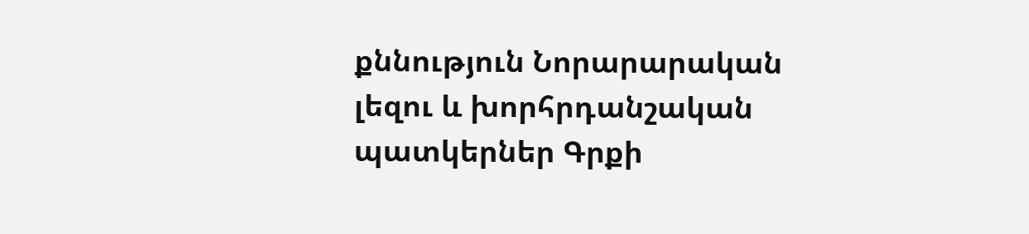քննություն Նորարարական լեզու և խորհրդանշական պատկերներ Գրքի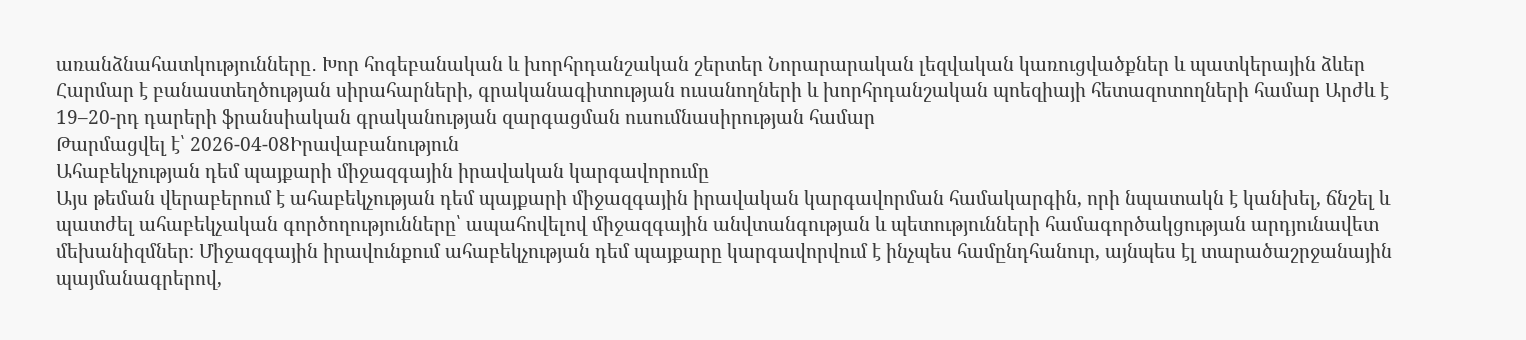առանձնահատկությունները․ Խոր հոգեբանական և խորհրդանշական շերտեր Նորարարական լեզվական կառուցվածքներ և պատկերային ձևեր Հարմար է բանաստեղծության սիրահարների, գրականագիտության ուսանողների և խորհրդանշական պոեզիայի հետազոտողների համար Արժև է 19–20-րդ դարերի ֆրանսիական գրականության զարգացման ուսումնասիրության համար
Թարմացվել է՝ 2026-04-08Իրավաբանություն
Ահաբեկչության դեմ պայքարի միջազգային իրավական կարգավորումը
Այս թեման վերաբերում է ահաբեկչության դեմ պայքարի միջազգային իրավական կարգավորման համակարգին, որի նպատակն է կանխել, ճնշել և պատժել ահաբեկչական գործողությունները՝ ապահովելով միջազգային անվտանգության և պետությունների համագործակցության արդյունավետ մեխանիզմներ։ Միջազգային իրավունքում ահաբեկչության դեմ պայքարը կարգավորվում է ինչպես համընդհանուր, այնպես էլ տարածաշրջանային պայմանագրերով,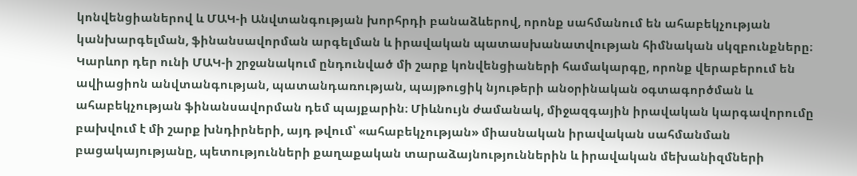կոնվենցիաներով և ՄԱԿ-ի Անվտանգության խորհրդի բանաձևերով, որոնք սահմանում են ահաբեկչության կանխարգելման, ֆինանսավորման արգելման և իրավական պատասխանատվության հիմնական սկզբունքները։ Կարևոր դեր ունի ՄԱԿ-ի շրջանակում ընդունված մի շարք կոնվենցիաների համակարգը, որոնք վերաբերում են ավիացիոն անվտանգության, պատանդառության, պայթուցիկ նյութերի անօրինական օգտագործման և ահաբեկչության ֆինանսավորման դեմ պայքարին։ Միևնույն ժամանակ, միջազգային իրավական կարգավորումը բախվում է մի շարք խնդիրների, այդ թվում՝ «ահաբեկչության» միասնական իրավական սահմանման բացակայությանը, պետությունների քաղաքական տարաձայնություններին և իրավական մեխանիզմների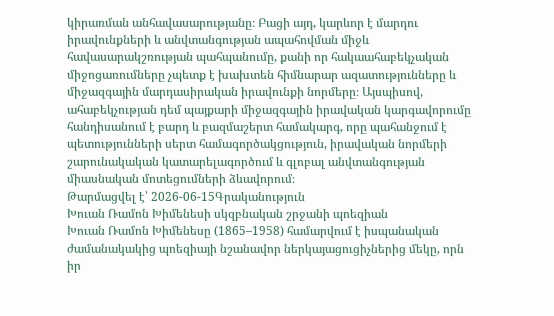կիրառման անհավասարությանը։ Բացի այդ, կարևոր է մարդու իրավունքների և անվտանգության ապահովման միջև հավասարակշռության պահպանումը, քանի որ հակաահաբեկչական միջոցառումները չպետք է խախտեն հիմնարար ազատությունները և միջազգային մարդասիրական իրավունքի նորմերը։ Այսպիսով, ահաբեկչության դեմ պայքարի միջազգային իրավական կարգավորումը հանդիսանում է բարդ և բազմաշերտ համակարգ, որը պահանջում է պետությունների սերտ համագործակցություն, իրավական նորմերի շարունակական կատարելագործում և գլոբալ անվտանգության միասնական մոտեցումների ձևավորում։
Թարմացվել է՝ 2026-06-15Գրականություն
Խուան Ռամոն Խիմենեսի սկզբնական շրջանի պոեզիան
Խուան Ռամոն Խիմենեսը (1865–1958) համարվում է իսպանական ժամանակակից պոեզիայի նշանավոր ներկայացուցիչներից մեկը, որն իր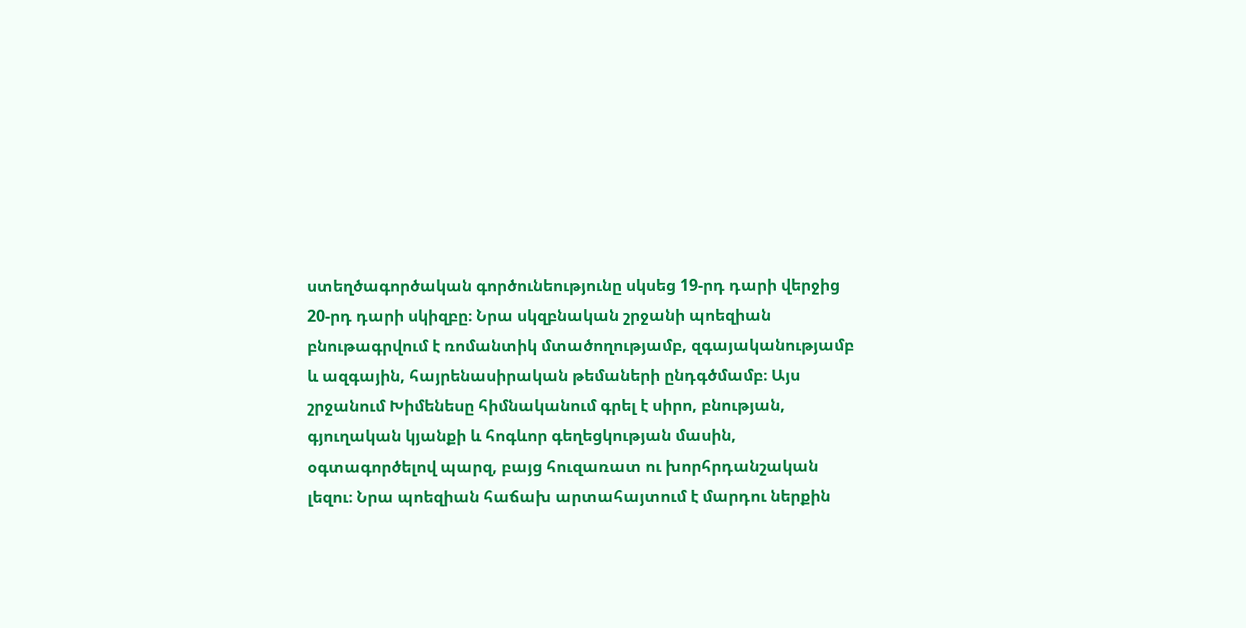ստեղծագործական գործունեությունը սկսեց 19-րդ դարի վերջից 20-րդ դարի սկիզբը։ Նրա սկզբնական շրջանի պոեզիան բնութագրվում է ռոմանտիկ մտածողությամբ, զգայականությամբ և ազգային, հայրենասիրական թեմաների ընդգծմամբ։ Այս շրջանում Խիմենեսը հիմնականում գրել է սիրո, բնության, գյուղական կյանքի և հոգևոր գեղեցկության մասին, օգտագործելով պարզ, բայց հուզառատ ու խորհրդանշական լեզու։ Նրա պոեզիան հաճախ արտահայտում է մարդու ներքին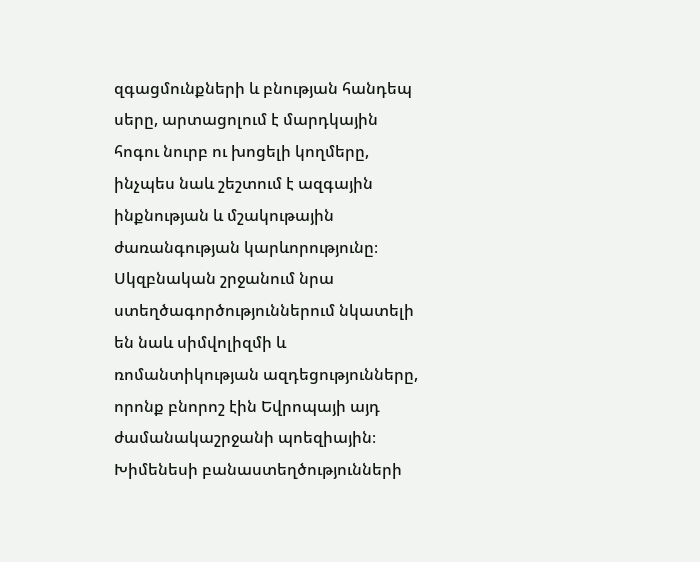զգացմունքների և բնության հանդեպ սերը, արտացոլում է մարդկային հոգու նուրբ ու խոցելի կողմերը, ինչպես նաև շեշտում է ազգային ինքնության և մշակութային ժառանգության կարևորությունը։ Սկզբնական շրջանում նրա ստեղծագործություններում նկատելի են նաև սիմվոլիզմի և ռոմանտիկության ազդեցությունները, որոնք բնորոշ էին Եվրոպայի այդ ժամանակաշրջանի պոեզիային։ Խիմենեսի բանաստեղծությունների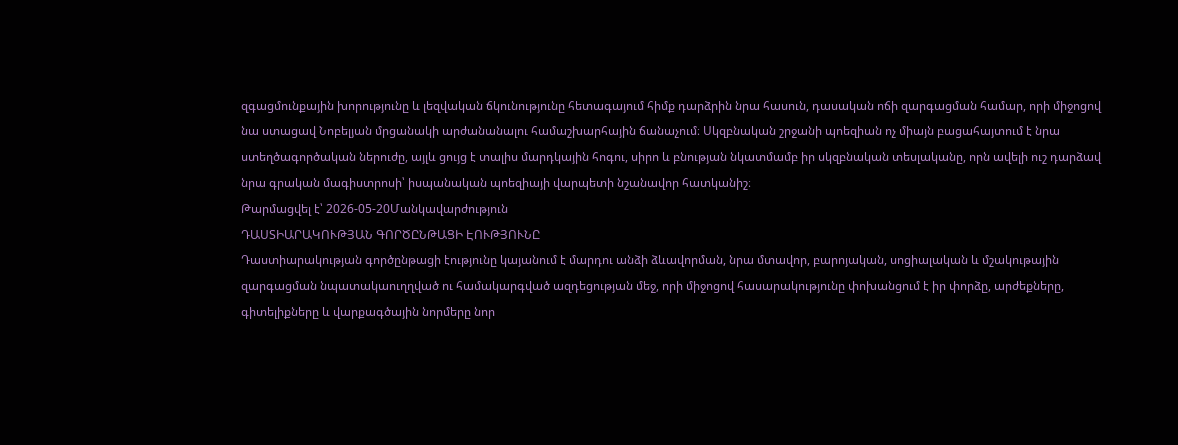զգացմունքային խորությունը և լեզվական ճկունությունը հետագայում հիմք դարձրին նրա հասուն, դասական ոճի զարգացման համար, որի միջոցով նա ստացավ Նոբելյան մրցանակի արժանանալու համաշխարհային ճանաչում։ Սկզբնական շրջանի պոեզիան ոչ միայն բացահայտում է նրա ստեղծագործական ներուժը, այլև ցույց է տալիս մարդկային հոգու, սիրո և բնության նկատմամբ իր սկզբնական տեսլականը, որն ավելի ուշ դարձավ նրա գրական մագիստրոսի՝ իսպանական պոեզիայի վարպետի նշանավոր հատկանիշ։
Թարմացվել է՝ 2026-05-20Մանկավարժություն
ԴԱՍՏԻԱՐԱԿՈՒԹՅԱՆ ԳՈՐԾԸՆԹԱՑԻ ԷՈՒԹՅՈՒՆԸ
Դաստիարակության գործընթացի էությունը կայանում է մարդու անձի ձևավորման, նրա մտավոր, բարոյական, սոցիալական և մշակութային զարգացման նպատակաուղղված ու համակարգված ազդեցության մեջ, որի միջոցով հասարակությունը փոխանցում է իր փորձը, արժեքները, գիտելիքները և վարքագծային նորմերը նոր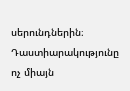սերունդներին։ Դաստիարակությունը ոչ միայն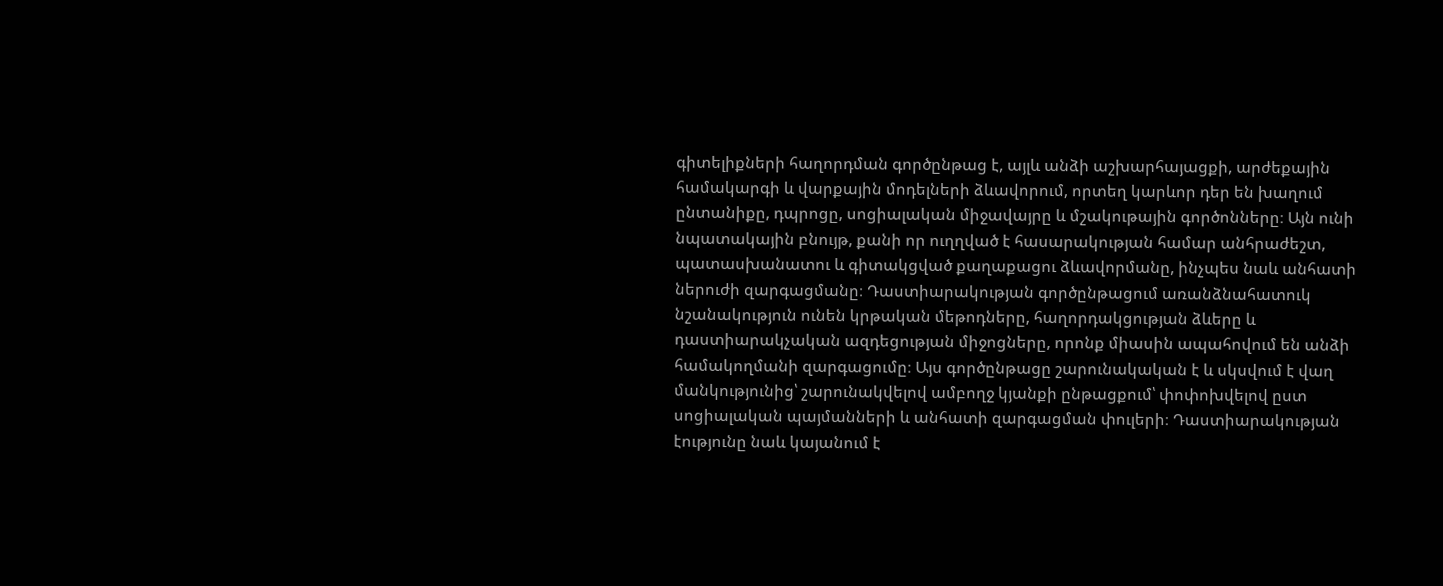գիտելիքների հաղորդման գործընթաց է, այլև անձի աշխարհայացքի, արժեքային համակարգի և վարքային մոդելների ձևավորում, որտեղ կարևոր դեր են խաղում ընտանիքը, դպրոցը, սոցիալական միջավայրը և մշակութային գործոնները։ Այն ունի նպատակային բնույթ, քանի որ ուղղված է հասարակության համար անհրաժեշտ, պատասխանատու և գիտակցված քաղաքացու ձևավորմանը, ինչպես նաև անհատի ներուժի զարգացմանը։ Դաստիարակության գործընթացում առանձնահատուկ նշանակություն ունեն կրթական մեթոդները, հաղորդակցության ձևերը և դաստիարակչական ազդեցության միջոցները, որոնք միասին ապահովում են անձի համակողմանի զարգացումը։ Այս գործընթացը շարունակական է և սկսվում է վաղ մանկությունից՝ շարունակվելով ամբողջ կյանքի ընթացքում՝ փոփոխվելով ըստ սոցիալական պայմանների և անհատի զարգացման փուլերի։ Դաստիարակության էությունը նաև կայանում է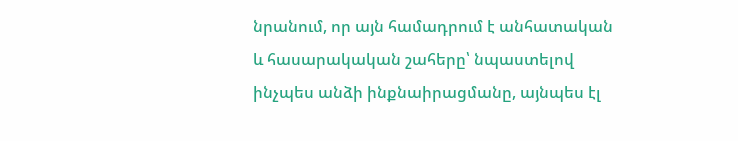նրանում, որ այն համադրում է անհատական և հասարակական շահերը՝ նպաստելով ինչպես անձի ինքնաիրացմանը, այնպես էլ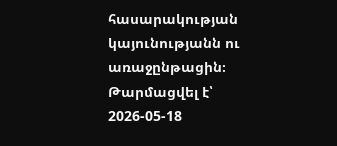հասարակության կայունությանն ու առաջընթացին։
Թարմացվել է՝ 2026-05-18